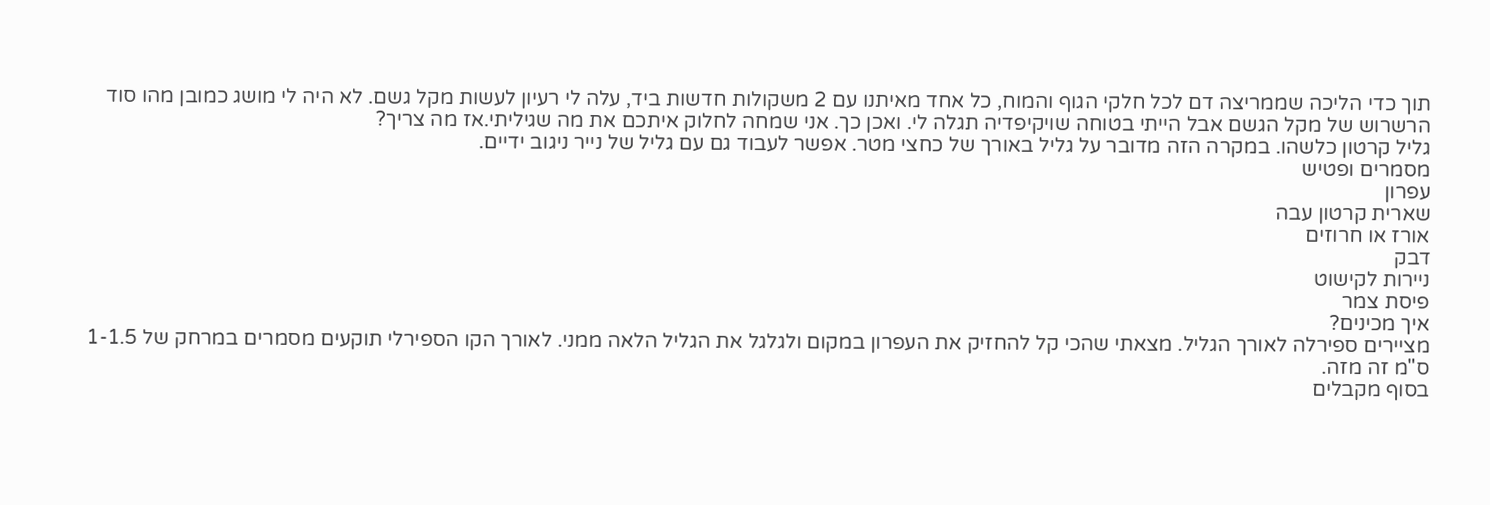תוך כדי הליכה שממריצה דם לכל חלקי הגוף והמוח, כל אחד מאיתנו עם 2 משקולות חדשות ביד, עלה לי רעיון לעשות מקל גשם. לא היה לי מושג כמובן מהו סוד הרשרוש של מקל הגשם אבל הייתי בטוחה שויקיפדיה תגלה לי. ואכן כך. אני שמחה לחלוק איתכם את מה שגיליתי.אז מה צריך?
גליל קרטון כלשהו. במקרה הזה מדובר על גליל באורך של כחצי מטר. אפשר לעבוד גם עם גליל של נייר ניגוב ידיים.
מסמרים ופטיש
עפרון
שארית קרטון עבה
אורז או חרוזים
דבק
ניירות לקישוט
פיסת צמר
איך מכינים?
מציירים ספירלה לאורך הגליל. מצאתי שהכי קל להחזיק את העפרון במקום ולגלגל את הגליל הלאה ממני. לאורך הקו הספירלי תוקעים מסמרים במרחק של 1-1.5 ס"מ זה מזה.
בסוף מקבלים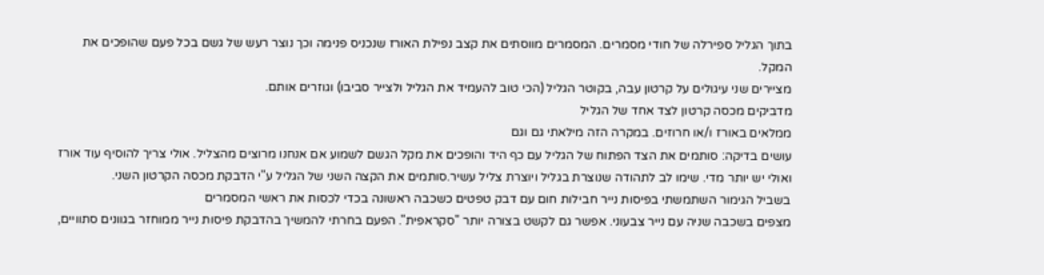בתוך הגליל ספירלה של חודי מסמרים. המסמרים מווסתים את קצב נפילת האורז שנכניס פנימה וכך נוצר רעש של גשם בכל פעם שהופכים את המקל.
מציירים שני עיגולים על קרטון עבה, בקוטר הגליל (הכי טוב להעמיד את הגליל ולצייר סביבו) וגוזרים אותם.
מדביקים מכסה קרטון לצד אחד של הגליל
ממלאים באורז ו/או חרוזים. במקרה הזה מילאתי גם וגם
עושים בדיקה: סותמים את הצד הפתוח של הגליל עם כף היד והופכים את מקל הגשם לשמוע אם אנחנו מרוצים מהצליל. אולי צריך להוסיף עוד אורז ואולי יש יותר מדי. שימו לב לתהודה שנוצרת בגליל ויוצרת צליל עשיר.סותמים את הקצה השני של הגליל ע"י הדבקת מכסה הקרטון השני.
בשביל הגימור השתמשתי בפיסות נייר חבילות חום עם דבק טפטים כשכבה ראשונה בכדי לכסות את ראשי המסמרים
מצפים בשכבה שניה עם נייר צבעוני. אפשר גם לקשט בצורה יותר "סקראפית". הפעם בחרתי להמשיך בהדבקת פיסות נייר ממוחזר בגוונים סתוויים,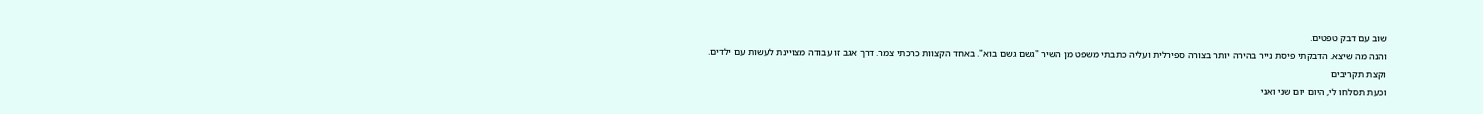שוב עם דבק טפטים.
והנה מה שיצא. הדבקתי פיסת נייר בהירה יותר בצורה ספירלית ועליה כתבתי משפט מן השיר "גשם גשם בוא". באחד הקצוות כרכתי צמר. דרך אגב זו עבודה מצויינת לעשות עם ילדים.
וקצת תקריבים
וכעת תסלחו לי, היום יום שני ואני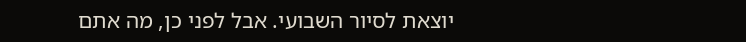יוצאת לסיור השבועי. אבל לפני כן, מה אתם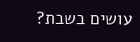עושים בשבת?